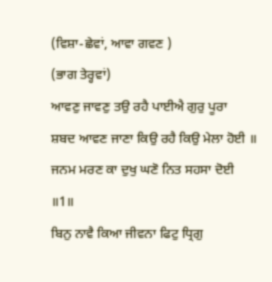(ਵਿਸ਼ਾ-ਛੇਵਾਂ, ਆਵਾ ਗਵਣ )
(ਭਾਗ ਤੇਰ੍ਹਵਾਂ)
ਆਵਣੁ ਜਾਵਣੁ ਤਉ ਰਹੈ ਪਾਈਐ ਗੁਰੁ ਪੂਰਾ
ਸ਼ਬਦ ਆਵਣ ਜਾਣਾ ਕਿਉ ਰਹੈ ਕਿਉ ਮੇਲਾ ਹੋਈ ॥
ਜਨਮ ਮਰਣ ਕਾ ਦੁਖੁ ਘਣੋ ਨਿਤ ਸਹਸਾ ਦੋਈ ॥1॥
ਬਿਨੁ ਨਾਵੈ ਕਿਆ ਜੀਵਨਾ ਫਿਟੁ ਧ੍ਰਿਗੁ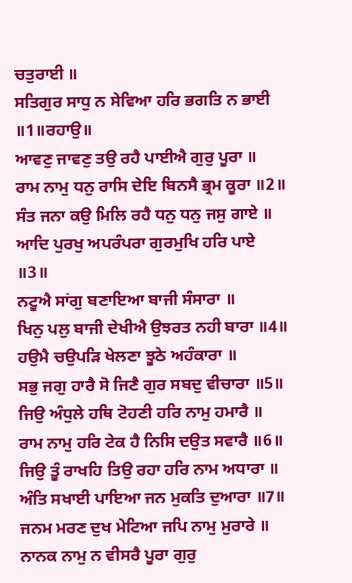ਚਤੁਰਾਈ ॥
ਸਤਿਗੁਰ ਸਾਧੁ ਨ ਸੇਵਿਆ ਹਰਿ ਭਗਤਿ ਨ ਭਾਈ ॥1॥ਰਹਾਉ॥
ਆਵਣੁ ਜਾਵਣੁ ਤਉ ਰਹੈ ਪਾਈਐ ਗੁਰੁ ਪੂਰਾ ॥
ਰਾਮ ਨਾਮੁ ਧਨੁ ਰਾਸਿ ਦੇਇ ਬਿਨਸੈ ਭ੍ਰਮ ਕੂਰਾ ॥2॥
ਸੰਤ ਜਨਾ ਕਉ ਮਿਲਿ ਰਹੈ ਧਨੁ ਧਨੁ ਜਸੁ ਗਾਏ ॥
ਆਦਿ ਪੁਰਖੁ ਅਪਰੰਪਰਾ ਗੁਰਮੁਖਿ ਹਰਿ ਪਾਏ ॥3॥
ਨਟੂਐ ਸਾਂਗੁ ਬਣਾਇਆ ਬਾਜੀ ਸੰਸਾਰਾ ॥
ਖਿਨੁ ਪਲੁ ਬਾਜੀ ਦੇਖੀਐ ਉਝਰਤ ਨਹੀ ਬਾਰਾ ॥4॥
ਹਉਮੈ ਚਉਪੜਿ ਖੇਲਣਾ ਝੂਠੇ ਅਹੰਕਾਰਾ ॥
ਸਭੁ ਜਗੁ ਹਾਰੈ ਸੋ ਜਿਣੈ ਗੁਰ ਸਬਦੁ ਵੀਚਾਰਾ ॥5॥
ਜਿਉ ਅੰਧੁਲੇ ਹਥਿ ਟੋਹਣੀ ਹਰਿ ਨਾਮੁ ਹਮਾਰੈ ॥
ਰਾਮ ਨਾਮੁ ਹਰਿ ਟੇਕ ਹੈ ਨਿਸਿ ਦਉਤ ਸਵਾਰੈ ॥6॥
ਜਿਉ ਤੂੰ ਰਾਖਹਿ ਤਿਉ ਰਹਾ ਹਰਿ ਨਾਮ ਅਧਾਰਾ ॥
ਅੰਤਿ ਸਖਾਈ ਪਾਇਆ ਜਨ ਮੁਕਤਿ ਦੁਆਰਾ ॥7॥
ਜਨਮ ਮਰਣ ਦੁਖ ਮੇਟਿਆ ਜਪਿ ਨਾਮੁ ਮੁਰਾਰੇ ॥
ਨਾਨਕ ਨਾਮੁ ਨ ਵੀਸਰੈ ਪੂਰਾ ਗੁਰੁ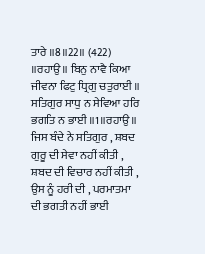ਤਾਰੇ ॥8॥22॥ (422)
॥ਰਹਾਉ॥ ਬਿਨੁ ਨਾਵੈ ਕਿਆ ਜੀਵਨਾ ਫਿਟੁ ਧ੍ਰਿਗੁ ਚਤੁਰਾਈ ॥
ਸਤਿਗੁਰ ਸਾਧੁ ਨ ਸੇਵਿਆ ਹਰਿ ਭਗਤਿ ਨ ਭਾਈ ॥1॥ਰਹਾਉ॥
ਜਿਸ ਬੰਦੇ ਨੇ ਸਤਿਗੁਰ , ਸ਼ਬਦ ਗੁਰੂ ਦੀ ਸੇਵਾ ਨਹੀਂ ਕੀਤੀ , ਸ਼ਬਦ ਦੀ ਵਿਚਾਰ ਨਹੀਂ ਕੀਤੀ , ਉਸ ਨੂੰ ਹਰੀ ਦੀ , ਪਰਮਾਤਮਾ ਦੀ ਭਗਤੀ ਨਹੀਂ ਭਾਈ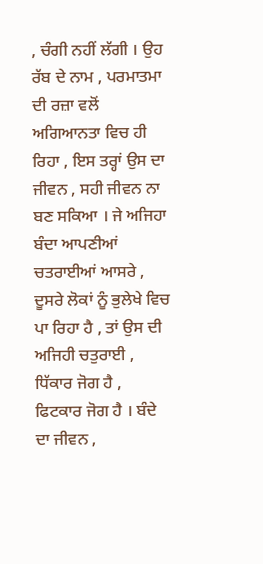, ਚੰਗੀ ਨਹੀਂ ਲੱਗੀ । ਉਹ ਰੱਬ ਦੇ ਨਾਮ , ਪਰਮਾਤਮਾ ਦੀ ਰਜ਼ਾ ਵਲੋਂ ਅਗਿਆਨਤਾ ਵਿਚ ਹੀ ਰਿਹਾ , ਇਸ ਤਰ੍ਹਾਂ ਉਸ ਦਾ ਜੀਵਨ , ਸਹੀ ਜੀਵਨ ਨਾ ਬਣ ਸਕਿਆ । ਜੇ ਅਜਿਹਾ ਬੰਦਾ ਆਪਣੀਆਂ ਚਤਰਾਈਆਂ ਆਸਰੇ , ਦੂਸਰੇ ਲੋਕਾਂ ਨੂੰ ਭੁਲੇਖੇ ਵਿਚ ਪਾ ਰਿਹਾ ਹੈ , ਤਾਂ ਉਸ ਦੀ ਅਜਿਹੀ ਚਤੁਰਾਈ , ਧਿੱਕਾਰ ਜੋਗ ਹੈ , ਫਿਟਕਾਰ ਜੋਗ ਹੈ । ਬੰਦੇ ਦਾ ਜੀਵਨ ,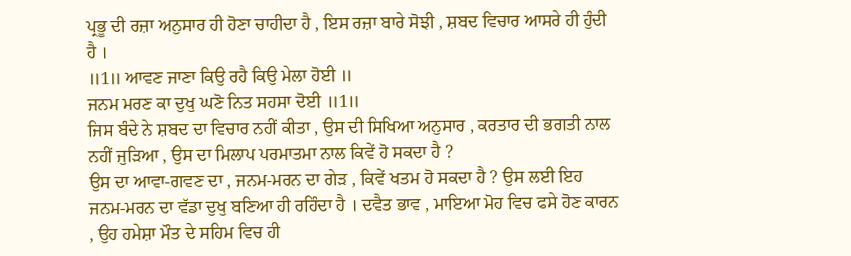ਪ੍ਰਭੂ ਦੀ ਰਜ਼ਾ ਅਨੁਸਾਰ ਹੀ ਹੋਣਾ ਚਾਹੀਦਾ ਹੈ , ਇਸ ਰਜ਼ਾ ਬਾਰੇ ਸੋਝੀ , ਸ਼ਬਦ ਵਿਚਾਰ ਆਸਰੇ ਹੀ ਹੁੰਦੀ ਹੈ ।
॥1॥ ਆਵਣ ਜਾਣਾ ਕਿਉ ਰਹੈ ਕਿਉ ਮੇਲਾ ਹੋਈ ॥
ਜਨਮ ਮਰਣ ਕਾ ਦੁਖੁ ਘਣੋ ਨਿਤ ਸਹਸਾ ਦੋਈ ॥1॥
ਜਿਸ ਬੰਦੇ ਨੇ ਸ਼ਬਦ ਦਾ ਵਿਚਾਰ ਨਹੀਂ ਕੀਤਾ , ਉਸ ਦੀ ਸਿਖਿਆ ਅਨੁਸਾਰ , ਕਰਤਾਰ ਦੀ ਭਗਤੀ ਨਾਲ ਨਹੀਂ ਜੁੜਿਆ , ਉਸ ਦਾ ਮਿਲਾਪ ਪਰਮਾਤਮਾ ਨਾਲ ਕਿਵੇਂ ਹੋ ਸਕਦਾ ਹੈ ?
ਉਸ ਦਾ ਆਵਾ-ਗਵਣ ਦਾ , ਜਨਮ-ਮਰਨ ਦਾ ਗੇੜ , ਕਿਵੇਂ ਖਤਮ ਹੋ ਸਕਦਾ ਹੈ ? ਉਸ ਲਈ ਇਹ ਜਨਮ-ਮਰਨ ਦਾ ਵੱਡਾ ਦੁਖੁ ਬਣਿਆ ਹੀ ਰਹਿੰਦਾ ਹੈ । ਦਵੈਤ ਭਾਵ , ਮਾਇਆ ਮੋਹ ਵਿਚ ਫਸੇ ਹੋਣ ਕਾਰਨ , ਉਹ ਹਮੇਸ਼ਾ ਮੌਤ ਦੇ ਸਹਿਮ ਵਿਚ ਹੀ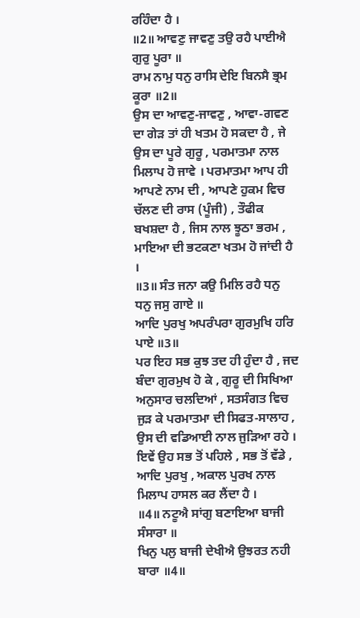ਰਹਿੰਦਾ ਹੈ ।
॥2॥ ਆਵਣੁ ਜਾਵਣੁ ਤਉ ਰਹੈ ਪਾਈਐ ਗੁਰੁ ਪੂਰਾ ॥
ਰਾਮ ਨਾਮੁ ਧਨੁ ਰਾਸਿ ਦੇਇ ਬਿਨਸੈ ਭ੍ਰਮ ਕੂਰਾ ॥2॥
ਉਸ ਦਾ ਆਵਣੁ-ਜਾਵਣੁ , ਆਵਾ-ਗਵਣ ਦਾ ਗੇੜ ਤਾਂ ਹੀ ਖਤਮ ਹੋ ਸਕਦਾ ਹੈ , ਜੇ ਉਸ ਦਾ ਪੂਰੇ ਗੁਰੂ , ਪਰਮਾਤਮਾ ਨਾਲ ਮਿਲਾਪ ਹੋ ਜਾਵੇ । ਪਰਮਾਤਮਾ ਆਪ ਹੀ ਆਪਣੇ ਨਾਮ ਦੀ , ਆਪਣੇ ਹੁਕਮ ਵਿਚ ਚੱਲਣ ਦੀ ਰਾਸ (ਪੂੰਜੀ) , ਤੌਫੀਕ ਬਖਸ਼ਦਾ ਹੈ , ਜਿਸ ਨਾਲ ਝੂਠਾ ਭਰਮ , ਮਾਇਆ ਦੀ ਭਟਕਣਾ ਖਤਮ ਹੋ ਜਾਂਦੀ ਹੈ ।
॥3॥ ਸੰਤ ਜਨਾ ਕਉ ਮਿਲਿ ਰਹੈ ਧਨੁ ਧਨੁ ਜਸੁ ਗਾਏ ॥
ਆਦਿ ਪੁਰਖੁ ਅਪਰੰਪਰਾ ਗੁਰਮੁਖਿ ਹਰਿ ਪਾਏ ॥3॥
ਪਰ ਇਹ ਸਭ ਕੁਝ ਤਦ ਹੀ ਹੁੰਦਾ ਹੈ , ਜਦ ਬੰਦਾ ਗੁਰਮੁਖ ਹੋ ਕੇ , ਗੁਰੂ ਦੀ ਸਿਖਿਆ ਅਨੁਸਾਰ ਚਲਦਿਆਂ , ਸਤਸੰਗਤ ਵਿਚ ਜੁੜ ਕੇ ਪਰਮਾਤਮਾ ਦੀ ਸਿਫਤ-ਸਾਲਾਹ , ਉਸ ਦੀ ਵਡਿਆਈ ਨਾਲ ਜੁੜਿਆ ਰਹੇ । ਇਵੇਂ ਉਹ ਸਭ ਤੋਂ ਪਹਿਲੇ , ਸਭ ਤੋਂ ਵੱਡੇ ,
ਆਦਿ ਪੁਰਖੁ , ਅਕਾਲ ਪੁਰਖ ਨਾਲ ਮਿਲਾਪ ਹਾਸਲ ਕਰ ਲੈਂਦਾ ਹੈ ।
॥4॥ ਨਟੂਐ ਸਾਂਗੁ ਬਣਾਇਆ ਬਾਜੀ ਸੰਸਾਰਾ ॥
ਖਿਨੁ ਪਲੁ ਬਾਜੀ ਦੇਖੀਐ ਉਝਰਤ ਨਹੀ ਬਾਰਾ ॥4॥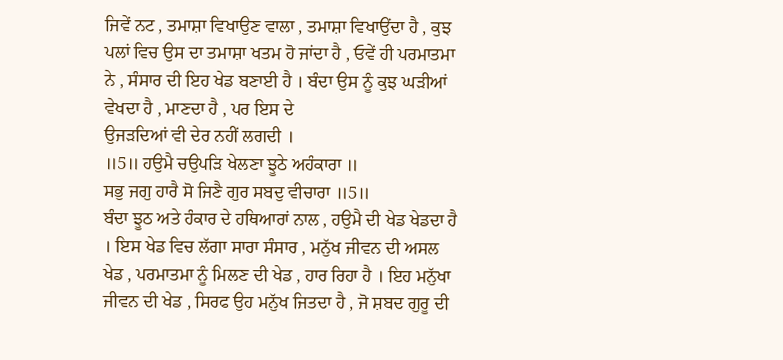ਜਿਵੇਂ ਨਟ , ਤਮਾਸ਼ਾ ਵਿਖਾਉਣ ਵਾਲਾ , ਤਮਾਸ਼ਾ ਵਿਖਾਉਂਦਾ ਹੈ , ਕੁਝ ਪਲਾਂ ਵਿਚ ਉਸ ਦਾ ਤਮਾਸ਼ਾ ਖਤਮ ਹੋ ਜਾਂਦਾ ਹੈ , ਓਵੇਂ ਹੀ ਪਰਮਾਤਮਾ ਨੇ , ਸੰਸਾਰ ਦੀ ਇਹ ਖੇਡ ਬਣਾਈ ਹੈ । ਬੰਦਾ ਉਸ ਨੂੰ ਕੁਝ ਘੜੀਆਂ ਵੇਖਦਾ ਹੈ , ਮਾਣਦਾ ਹੈ , ਪਰ ਇਸ ਦੇ
ਉਜੜਦਿਆਂ ਵੀ ਦੇਰ ਨਹੀਂ ਲਗਦੀ ।
॥5॥ ਹਉਮੈ ਚਉਪੜਿ ਖੇਲਣਾ ਝੂਠੇ ਅਹੰਕਾਰਾ ॥
ਸਭੁ ਜਗੁ ਹਾਰੈ ਸੋ ਜਿਣੈ ਗੁਰ ਸਬਦੁ ਵੀਚਾਰਾ ॥5॥
ਬੰਦਾ ਝੂਠ ਅਤੇ ਹੰਕਾਰ ਦੇ ਹਥਿਆਰਾਂ ਨਾਲ , ਹਉਮੈ ਦੀ ਖੇਡ ਖੇਡਦਾ ਹੈ । ਇਸ ਖੇਡ ਵਿਚ ਲੱਗਾ ਸਾਰਾ ਸੰਸਾਰ , ਮਨੁੱਖ ਜੀਵਨ ਦੀ ਅਸਲ ਖੇਡ , ਪਰਮਾਤਮਾ ਨੂੰ ਮਿਲਣ ਦੀ ਖੇਡ , ਹਾਰ ਰਿਹਾ ਹੈ । ਇਹ ਮਨੁੱਖਾ ਜੀਵਨ ਦੀ ਖੇਡ , ਸਿਰਫ ਉਹ ਮਨੁੱਖ ਜਿਤਦਾ ਹੈ , ਜੋ ਸ਼ਬਦ ਗੁਰੂ ਦੀ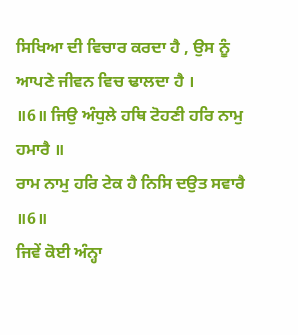ਸਿਖਿਆ ਦੀ ਵਿਚਾਰ ਕਰਦਾ ਹੈ , ਉਸ ਨੂੰ ਆਪਣੇ ਜੀਵਨ ਵਿਚ ਢਾਲਦਾ ਹੈ ।
॥6॥ ਜਿਉ ਅੰਧੁਲੇ ਹਥਿ ਟੋਹਣੀ ਹਰਿ ਨਾਮੁ ਹਮਾਰੈ ॥
ਰਾਮ ਨਾਮੁ ਹਰਿ ਟੇਕ ਹੈ ਨਿਸਿ ਦਉਤ ਸਵਾਰੈ ॥6॥
ਜਿਵੇਂ ਕੋਈ ਅੰਨ੍ਹਾ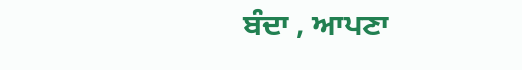ਬੰਦਾ , ਆਪਣਾ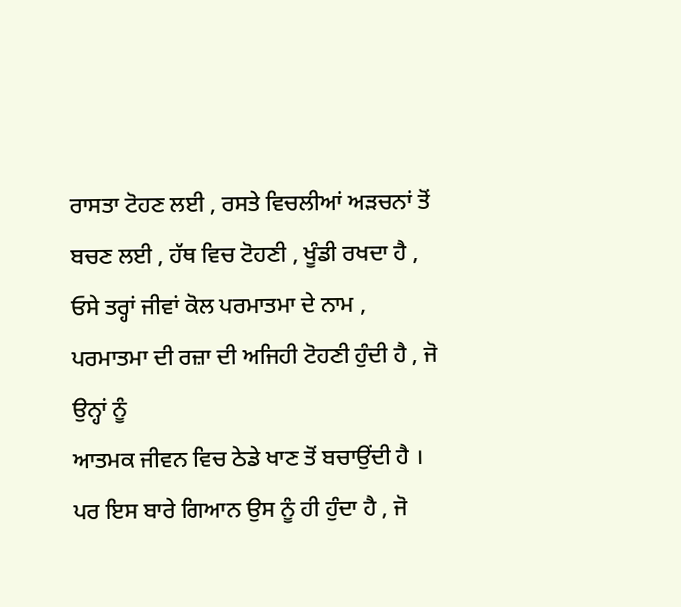ਰਾਸਤਾ ਟੋਹਣ ਲਈ , ਰਸਤੇ ਵਿਚਲੀਆਂ ਅੜਚਨਾਂ ਤੋਂ ਬਚਣ ਲਈ , ਹੱਥ ਵਿਚ ਟੋਹਣੀ , ਖੂੰਡੀ ਰਖਦਾ ਹੈ , ਓਸੇ ਤਰ੍ਹਾਂ ਜੀਵਾਂ ਕੋਲ ਪਰਮਾਤਮਾ ਦੇ ਨਾਮ , ਪਰਮਾਤਮਾ ਦੀ ਰਜ਼ਾ ਦੀ ਅਜਿਹੀ ਟੋਹਣੀ ਹੁੰਦੀ ਹੈ , ਜੋ ਉਨ੍ਹਾਂ ਨੂੰ
ਆਤਮਕ ਜੀਵਨ ਵਿਚ ਠੇਡੇ ਖਾਣ ਤੋਂ ਬਚਾਉਂਦੀ ਹੈ । ਪਰ ਇਸ ਬਾਰੇ ਗਿਆਨ ਉਸ ਨੂੰ ਹੀ ਹੁੰਦਾ ਹੈ , ਜੋ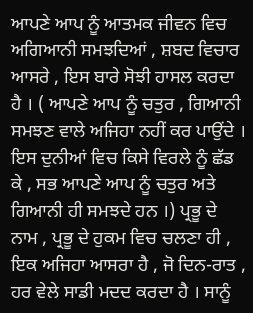ਆਪਣੇ ਆਪ ਨੂੰ ਆਤਮਕ ਜੀਵਨ ਵਿਚ ਅਗਿਆਨੀ ਸਮਝਦਿਆਂ , ਸ਼ਬਦ ਵਿਚਾਰ ਆਸਰੇ , ਇਸ ਬਾਰੇ ਸੋਝੀ ਹਾਸਲ ਕਰਦਾ ਹੈ । ( ਆਪਣੇ ਆਪ ਨੂੰ ਚਤੁਰ , ਗਿਆਨੀ ਸਮਝਣ ਵਾਲੇ ਅਜਿਹਾ ਨਹੀਂ ਕਰ ਪਾਉਂਦੇ । ਇਸ ਦੁਨੀਆਂ ਵਿਚ ਕਿਸੇ ਵਿਰਲੇ ਨੂੰ ਛੱਡ ਕੇ , ਸਭ ਆਪਣੇ ਆਪ ਨੂੰ ਚਤੁਰ ਅਤੇ ਗਿਆਨੀ ਹੀ ਸਮਝਦੇ ਹਨ ।) ਪ੍ਰਭੂ ਦੇ ਨਾਮ , ਪ੍ਰਭੂ ਦੇ ਹੁਕਮ ਵਿਚ ਚਲਣਾ ਹੀ , ਇਕ ਅਜਿਹਾ ਆਸਰਾ ਹੈ , ਜੋ ਦਿਨ-ਰਾਤ , ਹਰ ਵੇਲੇ ਸਾਡੀ ਮਦਦ ਕਰਦਾ ਹੈ । ਸਾਨੂੰ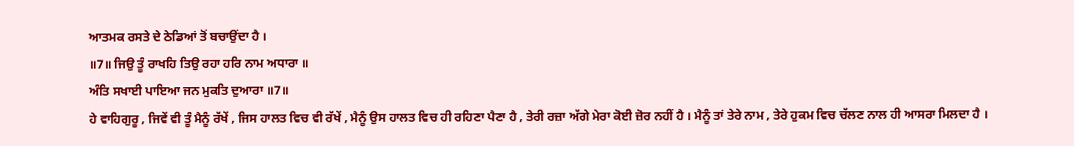ਆਤਮਕ ਰਸਤੇ ਦੇ ਠੇਡਿਆਂ ਤੋਂ ਬਚਾਉਂਦਾ ਹੈ ।
॥7॥ ਜਿਉ ਤੂੰ ਰਾਖਹਿ ਤਿਉ ਰਹਾ ਹਰਿ ਨਾਮ ਅਧਾਰਾ ॥
ਅੰਤਿ ਸਖਾਈ ਪਾਇਆ ਜਨ ਮੁਕਤਿ ਦੁਆਰਾ ॥7॥
ਹੇ ਵਾਹਿਗੁਰੂ , ਜਿਵੇਂ ਵੀ ਤੂੰ ਮੈਨੂੰ ਰੱਖੇਂ , ਜਿਸ ਹਾਲਤ ਵਿਚ ਵੀ ਰੱਖੇਂ , ਮੈਨੂੰ ਉਸ ਹਾਲਤ ਵਿਚ ਹੀ ਰਹਿਣਾ ਪੈਣਾ ਹੈ , ਤੇਰੀ ਰਜ਼ਾ ਅੱਗੇ ਮੇਰਾ ਕੋਈ ਜ਼ੋਰ ਨਹੀਂ ਹੈ । ਮੈਨੂੰ ਤਾਂ ਤੇਰੇ ਨਾਮ , ਤੇਰੇ ਹੁਕਮ ਵਿਚ ਚੱਲਣ ਨਾਲ ਹੀ ਆਸਰਾ ਮਿਲਦਾ ਹੈ ।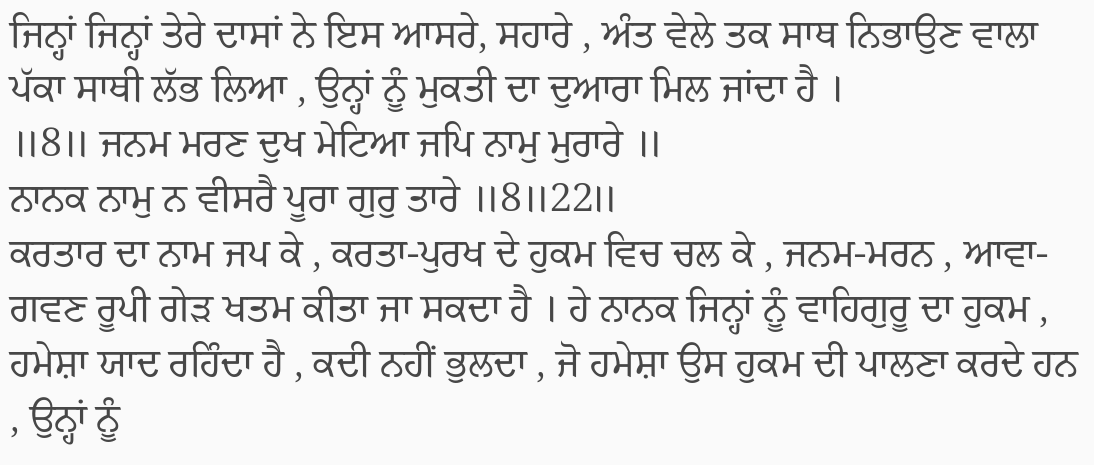ਜਿਨ੍ਹਾਂ ਜਿਨ੍ਹਾਂ ਤੇਰੇ ਦਾਸਾਂ ਨੇ ਇਸ ਆਸਰੇ, ਸਹਾਰੇ , ਅੰਤ ਵੇਲੇ ਤਕ ਸਾਥ ਨਿਭਾਉਣ ਵਾਲਾ ਪੱਕਾ ਸਾਥੀ ਲੱਭ ਲਿਆ , ਉਨ੍ਹਾਂ ਨੂੰ ਮੁਕਤੀ ਦਾ ਦੁਆਰਾ ਮਿਲ ਜਾਂਦਾ ਹੈ ।
॥8॥ ਜਨਮ ਮਰਣ ਦੁਖ ਮੇਟਿਆ ਜਪਿ ਨਾਮੁ ਮੁਰਾਰੇ ॥
ਨਾਨਕ ਨਾਮੁ ਨ ਵੀਸਰੈ ਪੂਰਾ ਗੁਰੁ ਤਾਰੇ ॥8॥22॥
ਕਰਤਾਰ ਦਾ ਨਾਮ ਜਪ ਕੇ , ਕਰਤਾ-ਪੁਰਖ ਦੇ ਹੁਕਮ ਵਿਚ ਚਲ ਕੇ , ਜਨਮ-ਮਰਨ , ਆਵਾ-ਗਵਣ ਰੂਪੀ ਗੇੜ ਖਤਮ ਕੀਤਾ ਜਾ ਸਕਦਾ ਹੈ । ਹੇ ਨਾਨਕ ਜਿਨ੍ਹਾਂ ਨੂੰ ਵਾਹਿਗੁਰੂ ਦਾ ਹੁਕਮ , ਹਮੇਸ਼ਾ ਯਾਦ ਰਹਿੰਦਾ ਹੈ , ਕਦੀ ਨਹੀਂ ਭੁਲਦਾ , ਜੋ ਹਮੇਸ਼ਾ ਉਸ ਹੁਕਮ ਦੀ ਪਾਲਣਾ ਕਰਦੇ ਹਨ , ਉਨ੍ਹਾਂ ਨੂੰ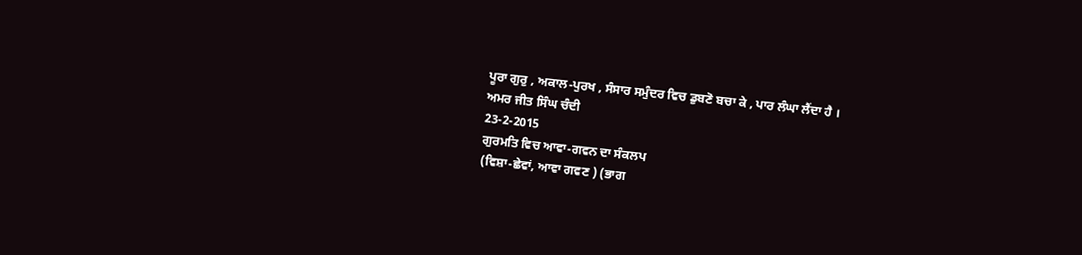ਪੂਰਾ ਗੁਰੁ , ਅਕਾਲ-ਪੁਰਖ , ਸੰਸਾਰ ਸਮੁੰਦਰ ਵਿਚ ਡੁਬਣੋ ਬਚਾ ਕੇ , ਪਾਰ ਲੰਘਾ ਲੈਂਦਾ ਹੈ ।
ਅਮਰ ਜੀਤ ਸਿੰਘ ਚੰਦੀ
23-2-2015
ਗੁਰਮਤਿ ਵਿਚ ਆਵਾ-ਗਵਨ ਦਾ ਸੰਕਲਪ
(ਵਿਸ਼ਾ-ਛੇਵਾਂ, ਆਵਾ ਗਵਣ ) (ਭਾਗ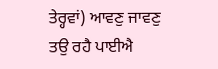ਤੇਰ੍ਹਵਾਂ) ਆਵਣੁ ਜਾਵਣੁ ਤਉ ਰਹੈ ਪਾਈਐ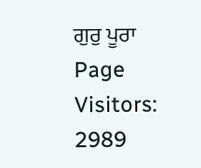ਗੁਰੁ ਪੂਰਾ
Page Visitors: 2989